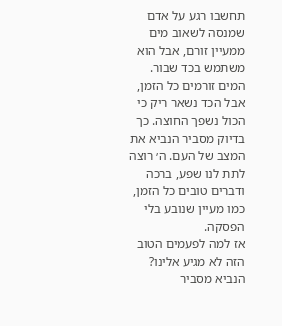תחשבו רגע על אדם שמנסה לשאוב מים ממעיין זורם, אבל הוא משתמש בכד שבור. המים זורמים כל הזמן, אבל הכד נשאר ריק כי הכול נשפך החוצה. כך בדיוק מסביר הנביא את המצב של העם. ה׳ רוצה לתת לנו שפע, ברכה ודברים טובים כל הזמן, כמו מעיין שנובע בלי הפסקה.
אז למה לפעמים הטוב הזה לא מגיע אלינו? הנביא מסביר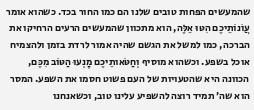שהמעשים הפחות טובים שלנו הם כמו החור בכד. כשהוא אומר עֲוֺנוֹתֵיכֶם הִטּוּ אֵלֶּה, הוא מתכוון שהמעשים הרעים הרחיקו את הברכה, כמו למשל את הגשם שהיה אמור לרדת בזמן ולהצמיח אוכל בשפע. וכשהוא מוסיף וְחַטֹּאותֵיכֶם מָנְעוּ הַטּוֹב מִכֶּם, הכוונה היא שהטעויות של העם פשוט חסמו את השפע. המסר הוא שה׳ תמיד רוצה להשפיע עלינו טוב, וכשאנחנו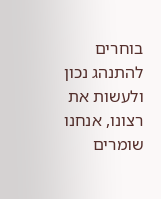בוחרים להתנהג נכון ולעשות את רצונו, אנחנו שומרים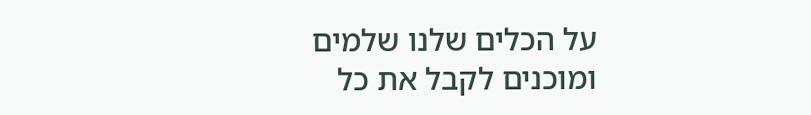על הכלים שלנו שלמים ומוכנים לקבל את כל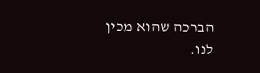הברכה שהוא מכין לנו.